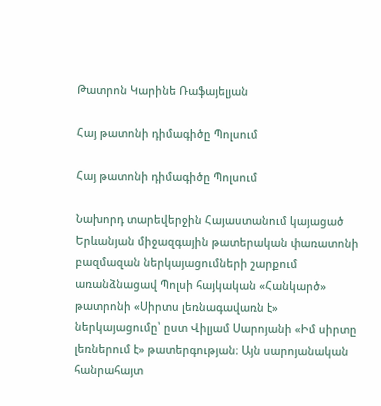Թատրոն Կարինե Ռաֆայելյան

Հայ թատոնի դիմագիծը Պոլսում

Հայ թատոնի դիմագիծը Պոլսում

Նախորդ տարեվերջին Հայաստանում կայացած Երևանյան միջազգային թատերական փառատոնի բազմազան ներկայացումների շարքում առանձնացավ Պոլսի հայկական «Հանկարծ» թատրոնի «Սիրտս լեռնագավառն է» ներկայացումը՝ ըստ Վիլյամ Սարոյանի «Իմ սիրտը լեռներում է» թատերգության։ Այն սարոյանական հանրահայտ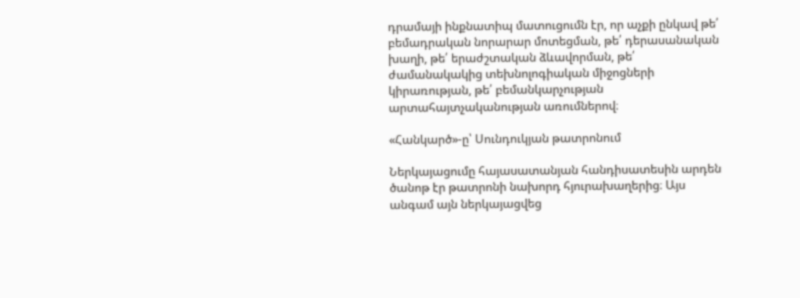դրամայի ինքնատիպ մատուցումն էր, որ աչքի ընկավ թե՛ բեմադրական նորարար մոտեցման, թե՛ դերասանական խաղի, թե՛ երաժշտական ձևավորման, թե՛ ժամանակակից տեխնոլոգիական միջոցների կիրառության, թե՛ բեմանկարչության արտահայտչականության առումներով։

«Հանկարծ»-ը՝ Սունդուկյան թատրոնում

Ներկայացումը հայասատանյան հանդիսատեսին արդեն ծանոթ էր թատրոնի նախորդ հյուրախաղերից։ Այս անգամ այն ներկայացվեց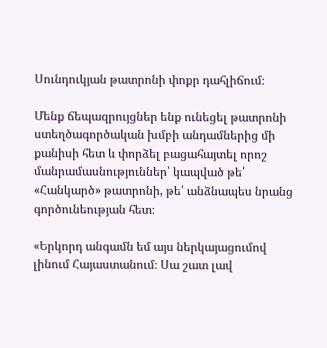Սունդուկյան թատրոնի փոքր դահլիճում։

Մենք ճեպազրույցներ ենք ունեցել թատրոնի ստեղծագործական խմբի անդամներից մի քանիսի հետ և փորձել բացահայտել որոշ մանրամասնություններ՝ կապված թե՛ «Հանկարծ» թատրոնի, թե՛ անձնապես նրանց գործունեության հետ։

«Երկորդ անգամն եմ այս ներկայացումով լինում Հայաստանում։ Սա շատ լավ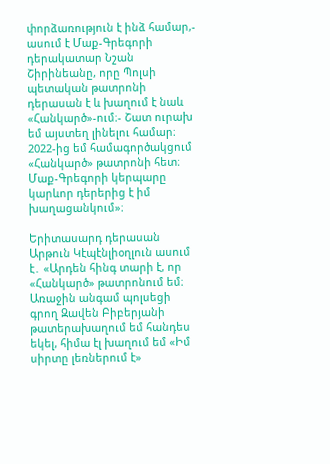փորձառություն է ինձ համար,- ասում է Մաք-Գրեգորի դերակատար Նշան Շիրինեանը, որը Պոլսի պետական թատրոնի դերասան է և խաղում է նաև «Հանկարծ»-ում։- Շատ ուրախ եմ այստեղ լինելու համար։ 2022-ից եմ համագործակցում «Հանկարծ» թատրոնի հետ։ Մաք-Գրեգորի կերպարը կարևոր դերերից է իմ խաղացանկում»։

Երիտասարդ դերասան Արթուն Կէպէնլիօղլուն ասում է․ «Արդեն հինգ տարի է, որ «Հանկարծ» թատրոնում եմ։ Առաջին անգամ պոլսեցի գրող Զավեն Բիբերյանի թատերախաղում եմ հանդես եկել, հիմա էլ խաղում եմ «Իմ սիրտը լեռներում է»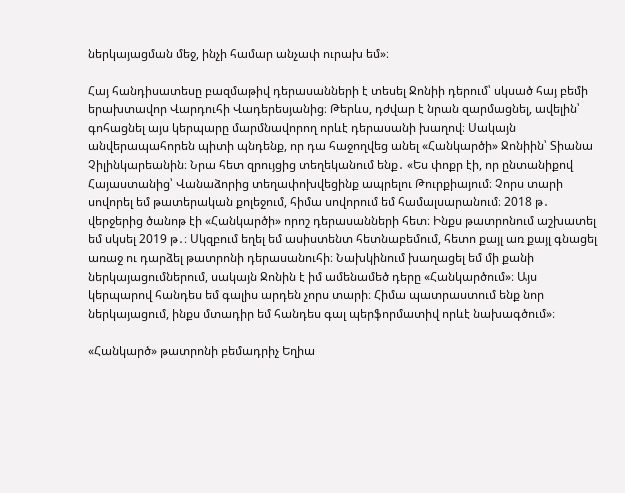ներկայացման մեջ, ինչի համար անչափ ուրախ եմ»։

Հայ հանդիսատեսը բազմաթիվ դերասանների է տեսել Ջոնիի դերում՝ սկսած հայ բեմի երախտավոր Վարդուհի Վադերեսյանից։ Թերևս, դժվար է նրան զարմացնել, ավելին՝ գոհացնել այս կերպարը մարմնավորող որևէ դերասանի խաղով։ Սակայն անվերապահորեն պիտի պնդենք, որ դա հաջողվեց անել «Հանկարծի» Ջոնիին՝ Տիանա Չիլինկարեանին։ Նրա հետ զրույցից տեղեկանում ենք․ «Ես փոքր էի, որ ընտանիքով Հայաստանից՝ Վանաձորից տեղափոխվեցինք ապրելու Թուրքիայում։ Չորս տարի սովորել եմ թատերական քոլեջում, հիմա սովորում եմ համալսարանում։ 2018 թ․ վերջերից ծանոթ էի «Հանկարծի» որոշ դերասանների հետ։ Ինքս թատրոնում աշխատել եմ սկսել 2019 թ․։ Սկզբում եղել եմ ասիստենտ հետնաբեմում, հետո քայլ առ քայլ գնացել առաջ ու դարձել թատրոնի դերասանուհի։ Նախկինում խաղացել եմ մի քանի ներկայացումներում, սակայն Ջոնին է իմ ամենամեծ դերը «Հանկարծում»։ Այս կերպարով հանդես եմ գալիս արդեն չորս տարի։ Հիմա պատրաստում ենք նոր ներկայացում, ինքս մտադիր եմ հանդես գալ պերֆորմատիվ որևէ նախագծում»։

«Հանկարծ» թատրոնի բեմադրիչ Եղիա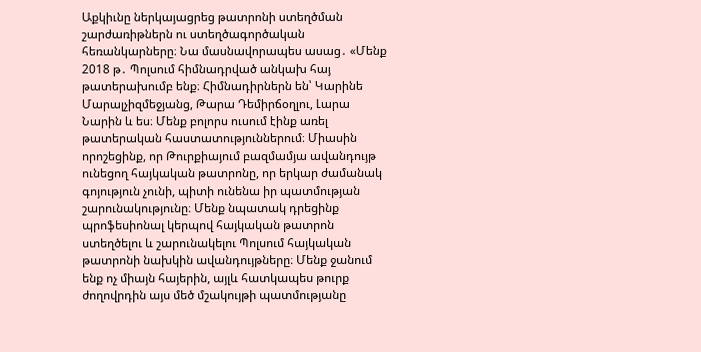Աքկիւնը ներկայացրեց թատրոնի ստեղծման շարժառիթներն ու ստեղծագործական հեռանկարները։ Նա մասնավորապես ասաց․ «Մենք 2018 թ․ Պոլսում հիմնադրված անկախ հայ թատերախումբ ենք։ Հիմնադիրներն են՝ Կարինե Մարալչիզմեջյանց, Թարա Դեմիրճօղլու, Լարա Նարին և ես։ Մենք բոլորս ուսում էինք առել թատերական հաստատություններում։ Միասին որոշեցինք, որ Թուրքիայում բազմամյա ավանդույթ ունեցող հայկական թատրոնը, որ երկար ժամանակ գոյություն չունի, պիտի ունենա իր պատմության շարունակությունը։ Մենք նպատակ դրեցինք պրոֆեսիոնալ կերպով հայկական թատրոն ստեղծելու և շարունակելու Պոլսում հայկական թատրոնի նախկին ավանդույթները։ Մենք ջանում ենք ոչ միայն հայերին, այլև հատկապես թուրք ժողովրդին այս մեծ մշակույթի պատմությանը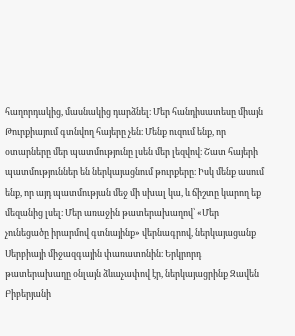հաղորդակից, մասնակից դարձնել։ Մեր հանդիսատեսը միայն Թուրքիայում գտնվող հայերը չեն։ Մենք ուզում ենք, որ օտարները մեր պատմությունը լսեն մեր լեզվով։ Շատ հայերի պատմություններ են ներկայացնում թուրքերը։ Իսկ մենք ասում ենք, որ այդ պատմության մեջ մի սխալ կա, և ճիշտը կարող եք մեզանից լսել։ Մեր առաջին թատերախաղով՝ «Մեր չունեցածը իրարմով գտնայինք» վերնագրով, ներկայացանք Սերբիայի միջազգային փառատոնին։ Երկրորդ թատերախաղը օնլայն ձևաչափով էր, ներկայացրինք Զավեն Բիբերյանի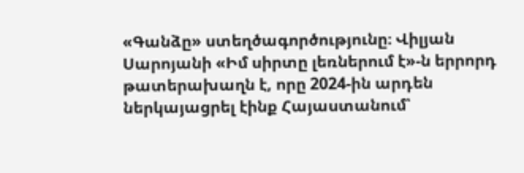«Գանձը» ստեղծագործությունը։ Վիլյան Սարոյանի «Իմ սիրտը լեռներում է»-ն երրորդ թատերախաղն է, որը 2024-ին արդեն ներկայացրել էինք Հայաստանում՝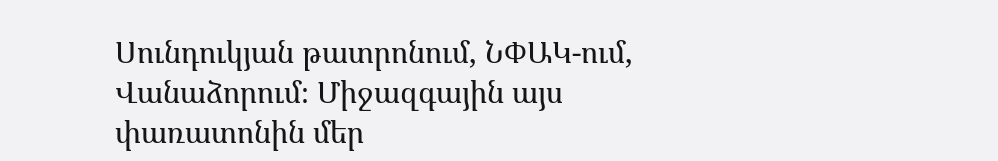Սունդուկյան թատրոնում, ՆՓԱԿ-ում, Վանաձորում։ Միջազգային այս փառատոնին մեր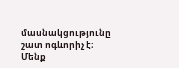մասնակցությունը շատ ոգևորիչ է։ Մենք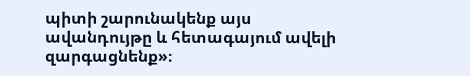պիտի շարունակենք այս ավանդույթը և հետագայում ավելի զարգացնենք»։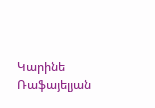Կարինե Ռաֆայելյան